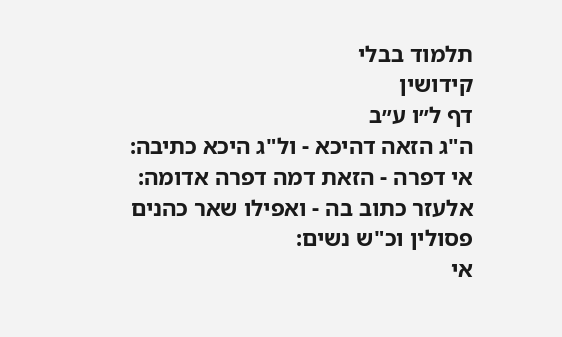תלמוד בבלי
קידושין
דף ל״ו ע״ב
ה"ג הזאה דהיכא - ול"ג היכא כתיבה:
אי דפרה - הזאת דמה דפרה אדומה:
אלעזר כתוב בה - ואפילו שאר כהנים פסולין וכ"ש נשים:
אי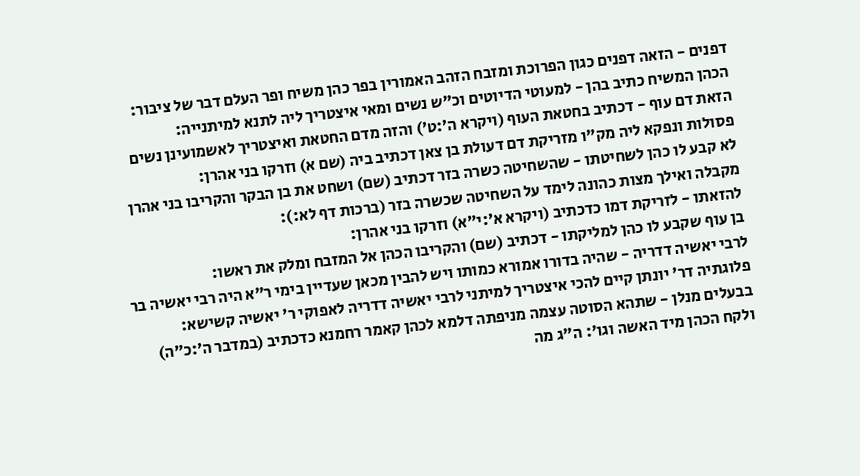דפנים - הזאה דפנים כגון הפרוכת ומזבח הזהב האמורין בפר כהן משיח ופר העלם דבר של ציבור:
הכהן המשיח כתיב בהן - למעוטי הדיוטים וכ"ש נשים ומאי איצטריך ליה לתנא למיתנייה:
הזאת דם עוף - דכתיב בחטאת העוף (ויקרא ה׳:ט׳) והזה מדם החטאת ואיצטריך לאשמועינן נשים פסולות ונפקא ליה מק"ו מזריקת דם דעולת בן צאן דכתיב ביה (שם א) וזרקו בני אהרן:
לא קבע לו כהן לשחיטתו - שהשחיטה כשרה בזר דכתיב (שם) ושחט את בן הבקר והקריבו בני אהרן מקבלה ואילך מצות כהונה לימד על השחיטה שכשרה בזר (ברכות דף לא:):
להזאתו - לזריקת דמו כדכתיב (ויקרא א׳:י״א) וזרקו בני אהרן:
בן עוף שקבע לו כהן למליקתו - דכתיב (שם) והקריבו הכהן אל המזבח ומלק את ראשו:
לרבי יאשיה דדריה - שהיה בדורו אמורא כמותו ויש להבין מכאן שעדיין בימי ר"א היה רבי יאשיה בר פלוגתיה דר' יונתן קיים להכי איצטריך למיתני לרבי יאשיה דדריה לאפוקי ר' יאשיה קשישא:
בבעלים מנלן - שתהא הסוטה עצמה מניפתה דלמא לכהן קאמר רחמנא כדכתיב (במדבר ה׳:כ״ה) ולקח הכהן מיד האשה וגו': ה"ג מה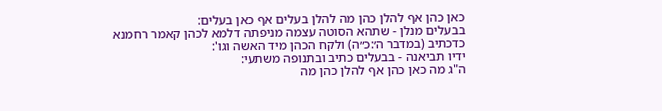כאן כהן אף להלן כהן מה להלן בעלים אף כאן בעלים:
בבעלים מנלן - שתהא הסוטה עצמה מניפתה דלמא לכהן קאמר רחמנא כדכתיב (במדבר ה׳:כ״ה) ולקח הכהן מיד האשה וגו':
ידיו תביאנה - בבעלים כתיב ובתנופה משתעי:
ה"ג מה כאן כהן אף להלן כהן מה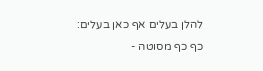להלן בעלים אף כאן בעלים:
כף כף מסוטה -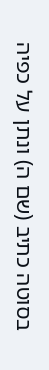בסוטה כתיב (שם ה) ונתן על כפיה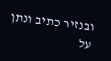ובנזיר כתיב ונתן על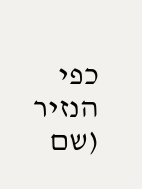כפי הנזיר (שם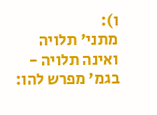ו):
מתני' תלויה ואינה תלויה - בגמ' מפרש להו: